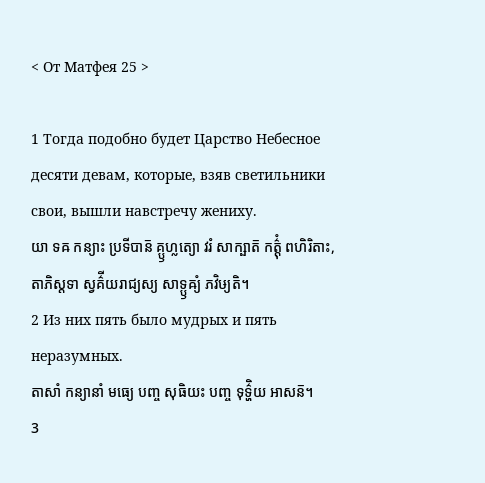< От Матфея 25 >

1 Тогда подобно будет Царство Небесное десяти девам, которые, взяв светильники свои, вышли навстречу жениху.
យា ទឝ កន្យាះ ប្រទីបាន៑ គ្ឫហ្លត្យោ វរំ សាក្ឞាត៑ កត៌្តុំ ពហិរិតាះ, តាភិស្តទា ស្វគ៌ីយរាជ្យស្យ សាទ្ឫឝ្យំ ភវិឞ្យតិ។
2 Из них пять было мудрых и пять неразумных.
តាសាំ កន្យានាំ មធ្យេ បញ្ច សុធិយះ បញ្ច ទុទ៌្ហិយ អាសន៑។
3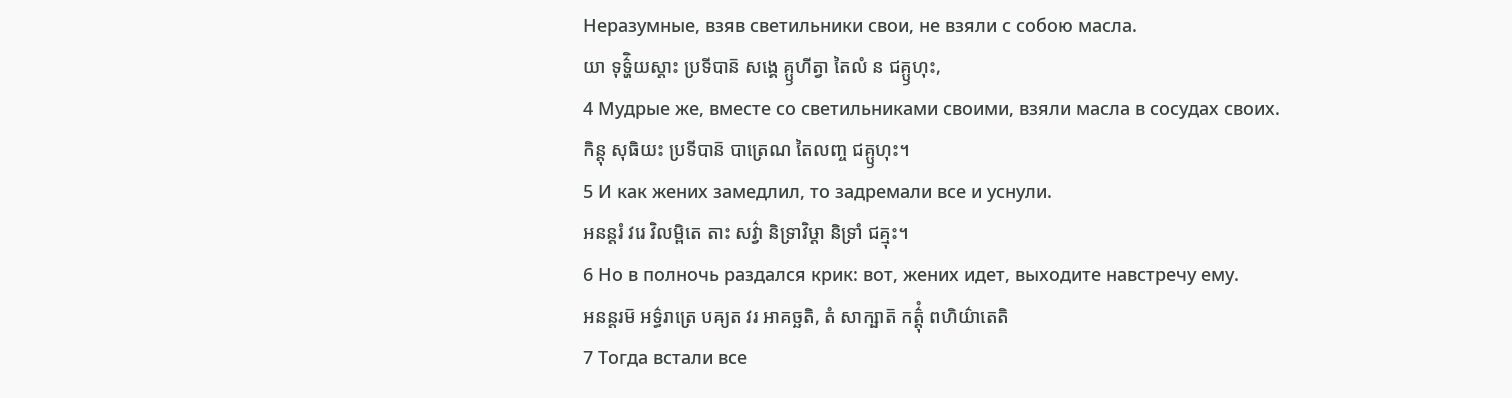Неразумные, взяв светильники свои, не взяли с собою масла.
យា ទុទ៌្ហិយស្តាះ ប្រទីបាន៑ សង្គេ គ្ឫហីត្វា តៃលំ ន ជគ្ឫហុះ,
4 Мудрые же, вместе со светильниками своими, взяли масла в сосудах своих.
កិន្តុ សុធិយះ ប្រទីបាន៑ បាត្រេណ តៃលញ្ច ជគ្ឫហុះ។
5 И как жених замедлил, то задремали все и уснули.
អនន្តរំ វរេ វិលម្ពិតេ តាះ សវ៌្វា និទ្រាវិឞ្ដា និទ្រាំ ជគ្មុះ។
6 Но в полночь раздался крик: вот, жених идет, выходите навстречу ему.
អនន្តរម៑ អទ៌្ធរាត្រេ បឝ្យត វរ អាគច្ឆតិ, តំ សាក្ឞាត៑ កត៌្តុំ ពហិយ៌ាតេតិ
7 Тогда встали все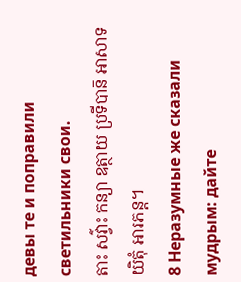девы те и поправили светильники свои.
តាះ សវ៌្វាះ កន្យា ឧត្ថាយ ប្រទីបាន៑ អាសាទយិតុំ អារភន្ត។
8 Неразумные же сказали мудрым: дайте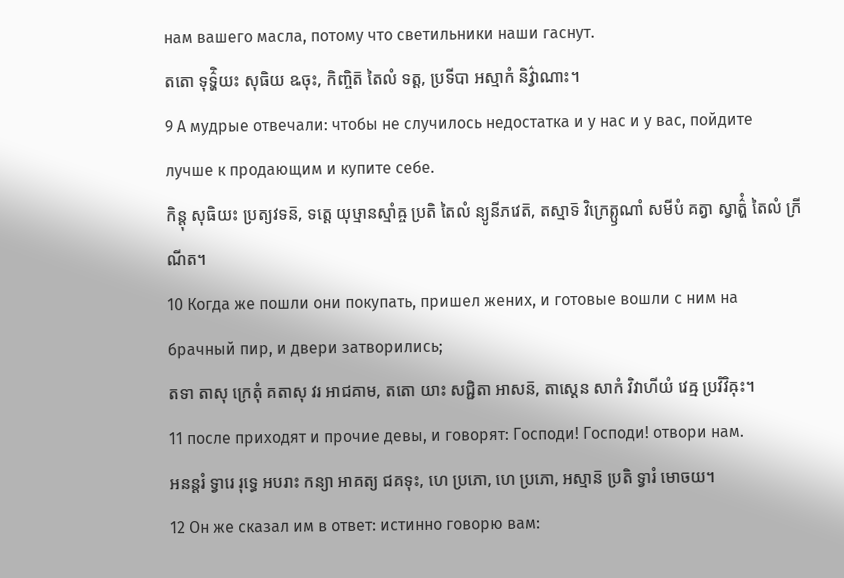нам вашего масла, потому что светильники наши гаснут.
តតោ ទុទ៌្ហិយះ សុធិយ ឩចុះ, កិញ្ចិត៑ តៃលំ ទត្ត, ប្រទីបា អស្មាកំ និវ៌្វាណាះ។
9 А мудрые отвечали: чтобы не случилось недостатка и у нас и у вас, пойдите лучше к продающим и купите себе.
កិន្តុ សុធិយះ ប្រត្យវទន៑, ទត្តេ យុឞ្មានស្មាំឝ្ច ប្រតិ តៃលំ ន្យូនីភវេត៑, តស្មាទ៑ វិក្រេត្ឫណាំ សមីបំ គត្វា ស្វាត៌្ហំ តៃលំ ក្រីណីត។
10 Когда же пошли они покупать, пришел жених, и готовые вошли с ним на брачный пир, и двери затворились;
តទា តាសុ ក្រេតុំ គតាសុ វរ អាជគាម, តតោ យាះ សជ្ជិតា អាសន៑, តាស្តេន សាកំ វិវាហីយំ វេឝ្ម ប្រវិវិឝុះ។
11 после приходят и прочие девы, и говорят: Господи! Господи! отвори нам.
អនន្តរំ ទ្វារេ រុទ្ធេ អបរាះ កន្យា អាគត្យ ជគទុះ, ហេ ប្រភោ, ហេ ប្រភោ, អស្មាន៑ ប្រតិ ទ្វារំ មោចយ។
12 Он же сказал им в ответ: истинно говорю вам: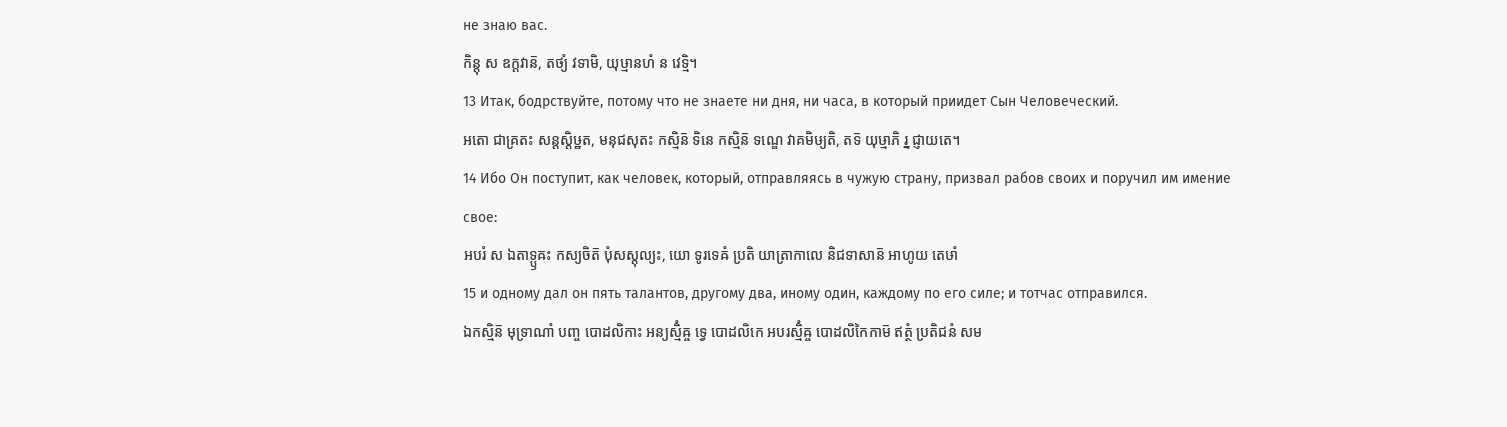не знаю вас.
កិន្តុ ស ឧក្តវាន៑, តថ្យំ វទាមិ, យុឞ្មានហំ ន វេទ្មិ។
13 Итак, бодрствуйте, потому что не знаете ни дня, ни часа, в который приидет Сын Человеческий.
អតោ ជាគ្រតះ សន្តស្តិឞ្ឋត, មនុជសុតះ កស្មិន៑ ទិនេ កស្មិន៑ ទណ្ឌេ វាគមិឞ្យតិ, តទ៑ យុឞ្មាភិ រ្ន ជ្ញាយតេ។
14 Ибо Он поступит, как человек, который, отправляясь в чужую страну, призвал рабов своих и поручил им имение свое:
អបរំ ស ឯតាទ្ឫឝះ កស្យចិត៑ បុំសស្តុល្យះ, យោ ទូរទេឝំ ប្រតិ យាត្រាកាលេ និជទាសាន៑ អាហូយ តេឞាំ
15 и одному дал он пять талантов, другому два, иному один, каждому по его силе; и тотчас отправился.
ឯកស្មិន៑ មុទ្រាណាំ បញ្ច បោដលិកាះ អន្យស្មិំឝ្ច ទ្វេ បោដលិកេ អបរស្មិំឝ្ច បោដលិកៃកាម៑ ឥត្ថំ ប្រតិជនំ សម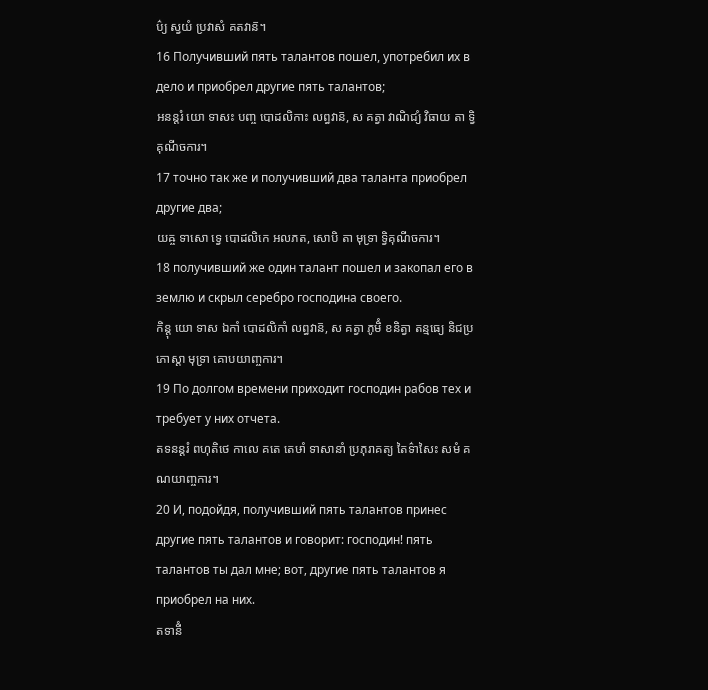ប៌្យ ស្វយំ ប្រវាសំ គតវាន៑។
16 Получивший пять талантов пошел, употребил их в дело и приобрел другие пять талантов;
អនន្តរំ យោ ទាសះ បញ្ច បោដលិកាះ លព្ធវាន៑, ស គត្វា វាណិជ្យំ វិធាយ តា ទ្វិគុណីចការ។
17 точно так же и получивший два таланта приобрел другие два;
យឝ្ច ទាសោ ទ្វេ បោដលិកេ អលភត, សោបិ តា មុទ្រា ទ្វិគុណីចការ។
18 получивший же один талант пошел и закопал его в землю и скрыл серебро господина своего.
កិន្តុ យោ ទាស ឯកាំ បោដលិកាំ លព្ធវាន៑, ស គត្វា ភូមិំ ខនិត្វា តន្មធ្យេ និជប្រភោស្តា មុទ្រា គោបយាញ្ចការ។
19 По долгом времени приходит господин рабов тех и требует у них отчета.
តទនន្តរំ ពហុតិថេ កាលេ គតេ តេឞាំ ទាសានាំ ប្រភុរាគត្យ តៃទ៌ាសៃះ សមំ គណយាញ្ចការ។
20 И, подойдя, получивший пять талантов принес другие пять талантов и говорит: господин! пять талантов ты дал мне; вот, другие пять талантов я приобрел на них.
តទានីំ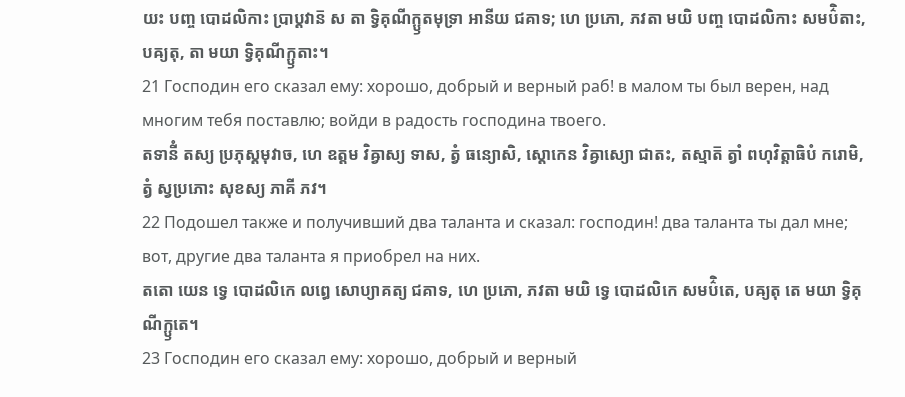យះ បញ្ច បោដលិកាះ ប្រាប្តវាន៑ ស តា ទ្វិគុណីក្ឫតមុទ្រា អានីយ ជគាទ; ហេ ប្រភោ, ភវតា មយិ បញ្ច បោដលិកាះ សមប៌ិតាះ, បឝ្យតុ, តា មយា ទ្វិគុណីក្ឫតាះ។
21 Господин его сказал ему: хорошо, добрый и верный раб! в малом ты был верен, над многим тебя поставлю; войди в радость господина твоего.
តទានីំ តស្យ ប្រភុស្តមុវាច, ហេ ឧត្តម វិឝ្វាស្យ ទាស, ត្វំ ធន្យោសិ, ស្តោកេន វិឝ្វាស្យោ ជាតះ, តស្មាត៑ ត្វាំ ពហុវិត្តាធិបំ ករោមិ, ត្វំ ស្វប្រភោះ សុខស្យ ភាគី ភវ។
22 Подошел также и получивший два таланта и сказал: господин! два таланта ты дал мне; вот, другие два таланта я приобрел на них.
តតោ យេន ទ្វេ បោដលិកេ លព្ធេ សោប្យាគត្យ ជគាទ, ហេ ប្រភោ, ភវតា មយិ ទ្វេ បោដលិកេ សមប៌ិតេ, បឝ្យតុ តេ មយា ទ្វិគុណីក្ឫតេ។
23 Господин его сказал ему: хорошо, добрый и верный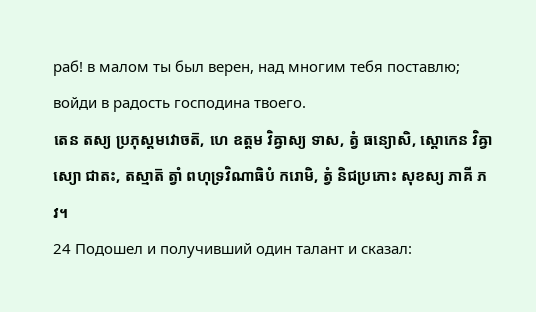раб! в малом ты был верен, над многим тебя поставлю; войди в радость господина твоего.
តេន តស្យ ប្រភុស្តមវោចត៑, ហេ ឧត្តម វិឝ្វាស្យ ទាស, ត្វំ ធន្យោសិ, ស្តោកេន វិឝ្វាស្យោ ជាតះ, តស្មាត៑ ត្វាំ ពហុទ្រវិណាធិបំ ករោមិ, ត្វំ និជប្រភោះ សុខស្យ ភាគី ភវ។
24 Подошел и получивший один талант и сказал: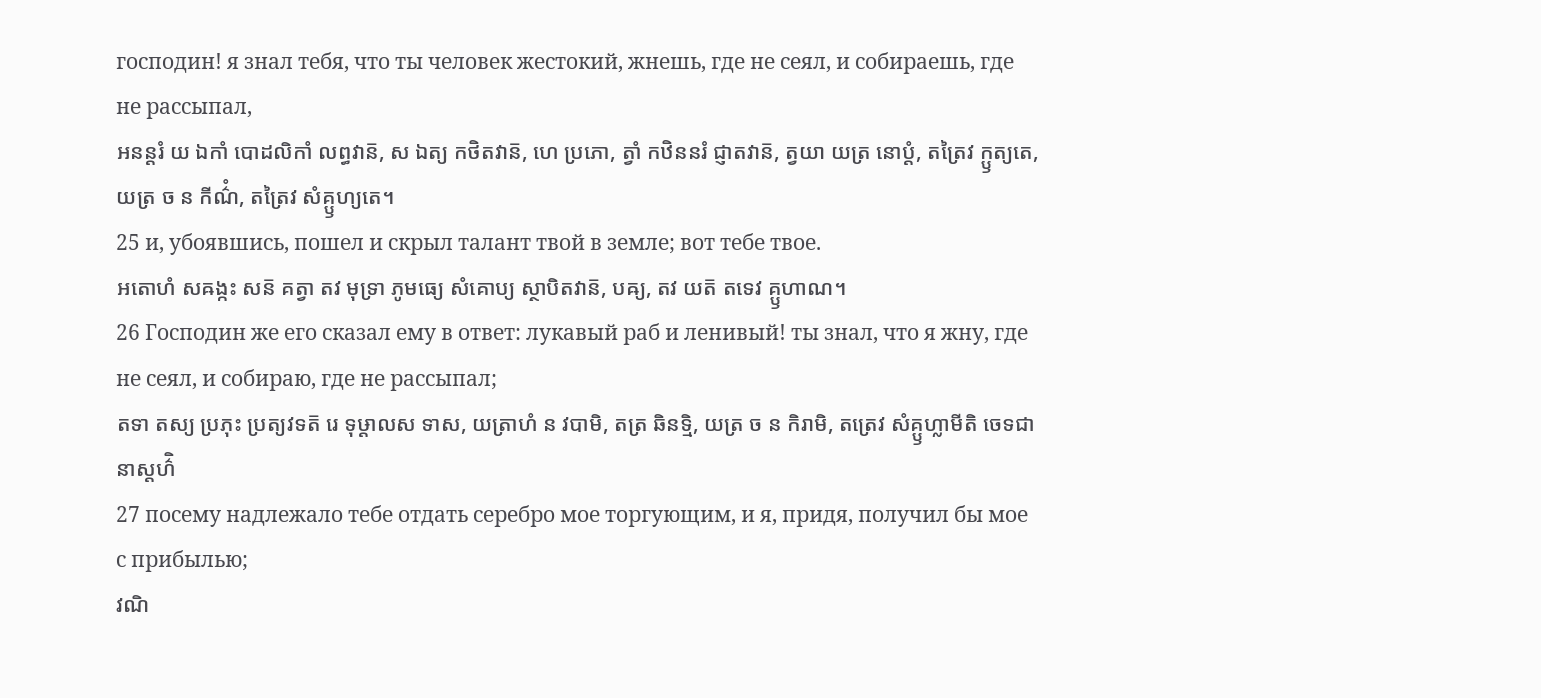господин! я знал тебя, что ты человек жестокий, жнешь, где не сеял, и собираешь, где не рассыпал,
អនន្តរំ យ ឯកាំ បោដលិកាំ លព្ធវាន៑, ស ឯត្យ កថិតវាន៑, ហេ ប្រភោ, ត្វាំ កឋិននរំ ជ្ញាតវាន៑, ត្វយា យត្រ នោប្តំ, តត្រៃវ ក្ឫត្យតេ, យត្រ ច ន កីណ៌ំ, តត្រៃវ សំគ្ឫហ្យតេ។
25 и, убоявшись, пошел и скрыл талант твой в земле; вот тебе твое.
អតោហំ សឝង្កះ សន៑ គត្វា តវ មុទ្រា ភូមធ្យេ សំគោប្យ ស្ថាបិតវាន៑, បឝ្យ, តវ យត៑ តទេវ គ្ឫហាណ។
26 Господин же его сказал ему в ответ: лукавый раб и ленивый! ты знал, что я жну, где не сеял, и собираю, где не рассыпал;
តទា តស្យ ប្រភុះ ប្រត្យវទត៑ រេ ទុឞ្ដាលស ទាស, យត្រាហំ ន វបាមិ, តត្រ ឆិនទ្មិ, យត្រ ច ន កិរាមិ, តត្រេវ សំគ្ឫហ្លាមីតិ ចេទជានាស្តហ៌ិ
27 посему надлежало тебе отдать серебро мое торгующим, и я, придя, получил бы мое с прибылью;
វណិ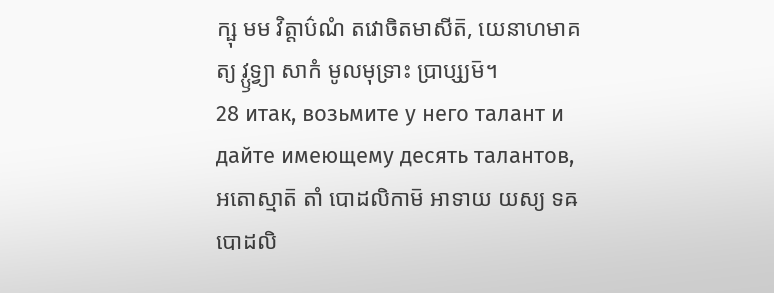ក្ឞុ មម វិត្តាប៌ណំ តវោចិតមាសីត៑, យេនាហមាគត្យ វ្ឫទ្វ្យា សាកំ មូលមុទ្រាះ ប្រាប្ស្យម៑។
28 итак, возьмите у него талант и дайте имеющему десять талантов,
អតោស្មាត៑ តាំ បោដលិកាម៑ អាទាយ យស្យ ទឝ បោដលិ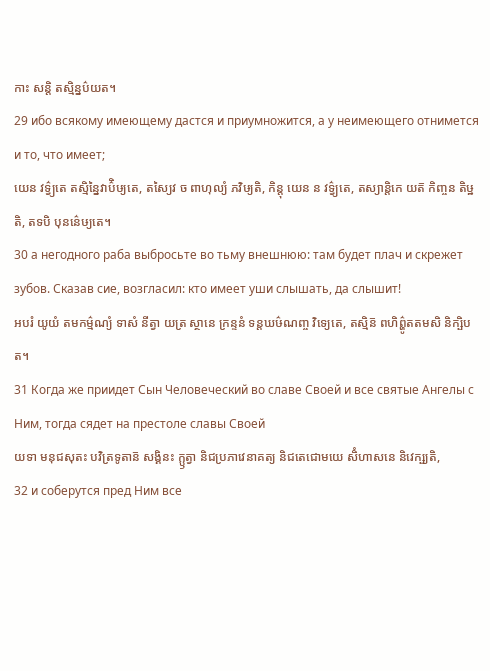កាះ សន្តិ តស្មិន្នប៌យត។
29 ибо всякому имеющему дастся и приумножится, а у неимеющего отнимется и то, что имеет;
យេន វទ៌្វ្យតេ តស្មិន្នៃវាប៌ិឞ្យតេ, តស្យៃវ ច ពាហុល្យំ ភវិឞ្យតិ, កិន្តុ យេន ន វទ៌្វ្យតេ, តស្យាន្តិកេ យត៑ កិញ្ចន តិឞ្ឋតិ, តទបិ បុនន៌េឞ្យតេ។
30 а негодного раба выбросьте во тьму внешнюю: там будет плач и скрежет зубов. Сказав сие, возгласил: кто имеет уши слышать, да слышит!
អបរំ យូយំ តមកម៌្មណ្យំ ទាសំ នីត្វា យត្រ ស្ថានេ ក្រន្ទនំ ទន្តឃឞ៌ណញ្ច វិទ្យេតេ, តស្មិន៑ ពហិព៌្ហូតតមសិ និក្ឞិបត។
31 Когда же приидет Сын Человеческий во славе Своей и все святые Ангелы с Ним, тогда сядет на престоле славы Своей
យទា មនុជសុតះ បវិត្រទូតាន៑ សង្គិនះ ក្ឫត្វា និជប្រភាវេនាគត្យ និជតេជោមយេ សិំហាសនេ និវេក្ឞ្យតិ,
32 и соберутся пред Ним все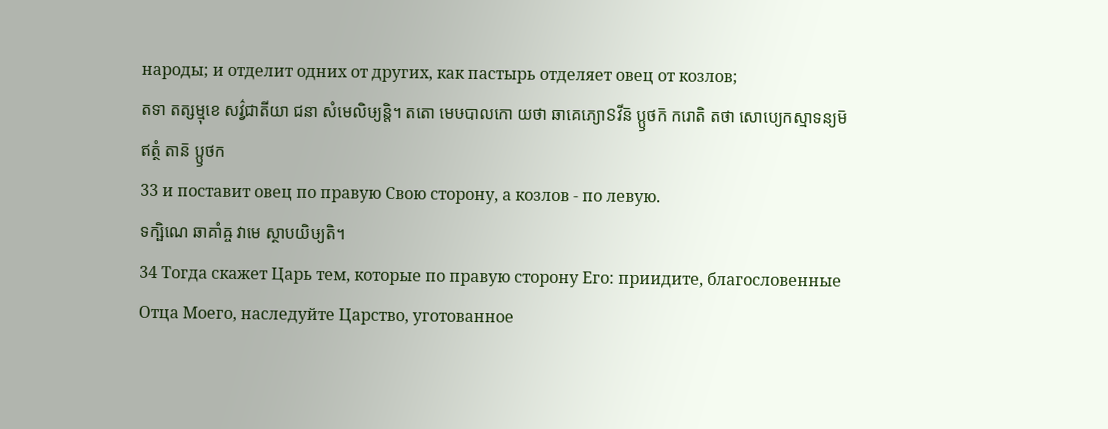народы; и отделит одних от других, как пастырь отделяет овец от козлов;
តទា តត្សម្មុខេ សវ៌្វជាតីយា ជនា សំមេលិឞ្យន្តិ។ តតោ មេឞបាលកោ យថា ឆាគេភ្យោៜវីន៑ ប្ឫថក៑ ករោតិ តថា សោប្យេកស្មាទន្យម៑ ឥត្ថំ តាន៑ ប្ឫថក
33 и поставит овец по правую Свою сторону, а козлов - по левую.
ទក្ឞិណេ ឆាគាំឝ្ច វាមេ ស្ថាបយិឞ្យតិ។
34 Тогда скажет Царь тем, которые по правую сторону Его: приидите, благословенные Отца Моего, наследуйте Царство, уготованное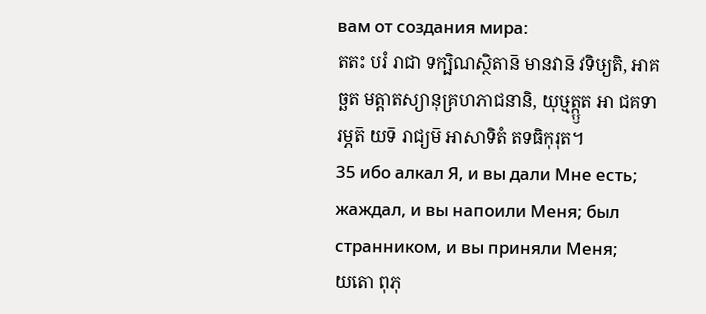вам от создания мира:
តតះ បរំ រាជា ទក្ឞិណស្ថិតាន៑ មានវាន៑ វទិឞ្យតិ, អាគច្ឆត មត្តាតស្យានុគ្រហភាជនានិ, យុឞ្មត្ក្ឫត អា ជគទារម្ភត៑ យទ៑ រាជ្យម៑ អាសាទិតំ តទធិកុរុត។
35 ибо алкал Я, и вы дали Мне есть; жаждал, и вы напоили Меня; был странником, и вы приняли Меня;
យតោ ពុភុ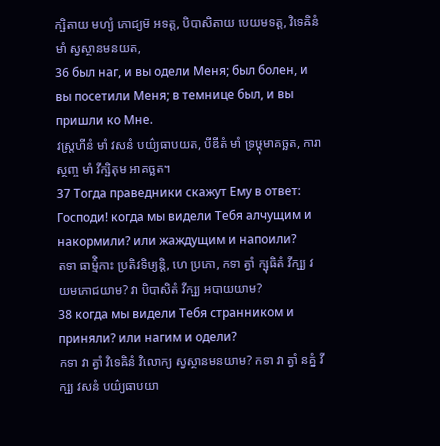ក្ឞិតាយ មហ្យំ ភោជ្យម៑ អទត្ត, បិបាសិតាយ បេយមទត្ត, វិទេឝិនំ មាំ ស្វស្ថានមនយត,
36 был наг, и вы одели Меня; был болен, и вы посетили Меня; в темнице был, и вы пришли ко Мне.
វស្ត្រហីនំ មាំ វសនំ បយ៌្យធាបយត, បីឌីតំ មាំ ទ្រឞ្ដុមាគច្ឆត, ការាស្ថញ្ច មាំ វីក្ឞិតុម អាគច្ឆត។
37 Тогда праведники скажут Ему в ответ: Господи! когда мы видели Тебя алчущим и накормили? или жаждущим и напоили?
តទា ធាម៌្មិកាះ ប្រតិវទិឞ្យន្តិ, ហេ ប្រភោ, កទា ត្វាំ ក្ឞុធិតំ វីក្ឞ្យ វយមភោជយាម? វា បិបាសិតំ វីក្ឞ្យ អបាយយាម?
38 когда мы видели Тебя странником и приняли? или нагим и одели?
កទា វា ត្វាំ វិទេឝិនំ វិលោក្យ ស្វស្ថានមនយាម? កទា វា ត្វាំ នគ្នំ វីក្ឞ្យ វសនំ បយ៌្យធាបយា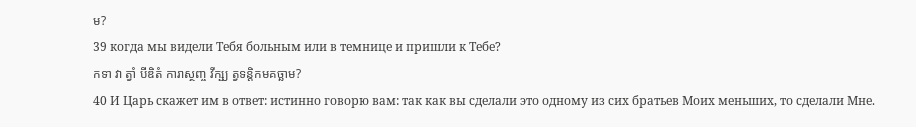ម?
39 когда мы видели Тебя больным или в темнице и пришли к Тебе?
កទា វា ត្វាំ បីឌិតំ ការាស្ថញ្ច វីក្ឞ្យ ត្វទន្តិកមគច្ឆាម?
40 И Царь скажет им в ответ: истинно говорю вам: так как вы сделали это одному из сих братьев Моих меньших, то сделали Мне.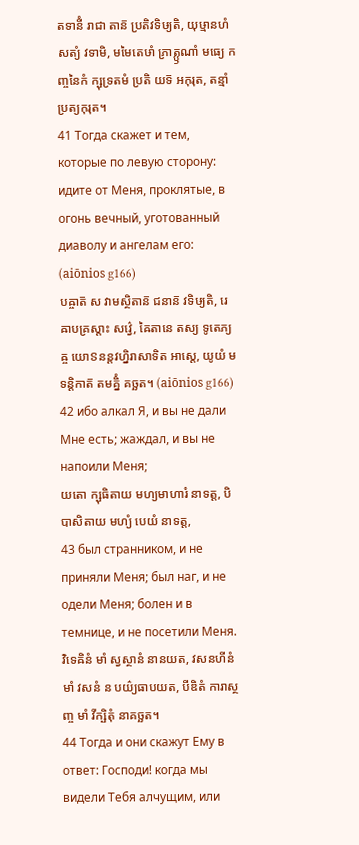តទានីំ រាជា តាន៑ ប្រតិវទិឞ្យតិ, យុឞ្មានហំ សត្យំ វទាមិ, មមៃតេឞាំ ភ្រាត្ឫណាំ មធ្យេ កញ្ចនៃកំ ក្ឞុទ្រតមំ ប្រតិ យទ៑ អកុរុត, តន្មាំ ប្រត្យកុរុត។
41 Тогда скажет и тем, которые по левую сторону: идите от Меня, проклятые, в огонь вечный, уготованный диаволу и ангелам его: (aiōnios g166)
បឝ្ចាត៑ ស វាមស្ថិតាន៑ ជនាន៑ វទិឞ្យតិ, រេ ឝាបគ្រស្តាះ សវ៌្វេ, ឝៃតានេ តស្យ ទូតេភ្យឝ្ច យោៜនន្តវហ្និរាសាទិត អាស្តេ, យូយំ មទន្តិកាត៑ តមគ្និំ គច្ឆត។ (aiōnios g166)
42 ибо алкал Я, и вы не дали Мне есть; жаждал, и вы не напоили Меня;
យតោ ក្ឞុធិតាយ មហ្យមាហារំ នាទត្ត, បិបាសិតាយ មហ្យំ បេយំ នាទត្ត,
43 был странником, и не приняли Меня; был наг, и не одели Меня; болен и в темнице, и не посетили Меня.
វិទេឝិនំ មាំ ស្វស្ថានំ នានយត, វសនហីនំ មាំ វសនំ ន បយ៌្យធាបយត, បីឌិតំ ការាស្ថញ្ច មាំ វីក្ឞិតុំ នាគច្ឆត។
44 Тогда и они скажут Ему в ответ: Господи! когда мы видели Тебя алчущим, или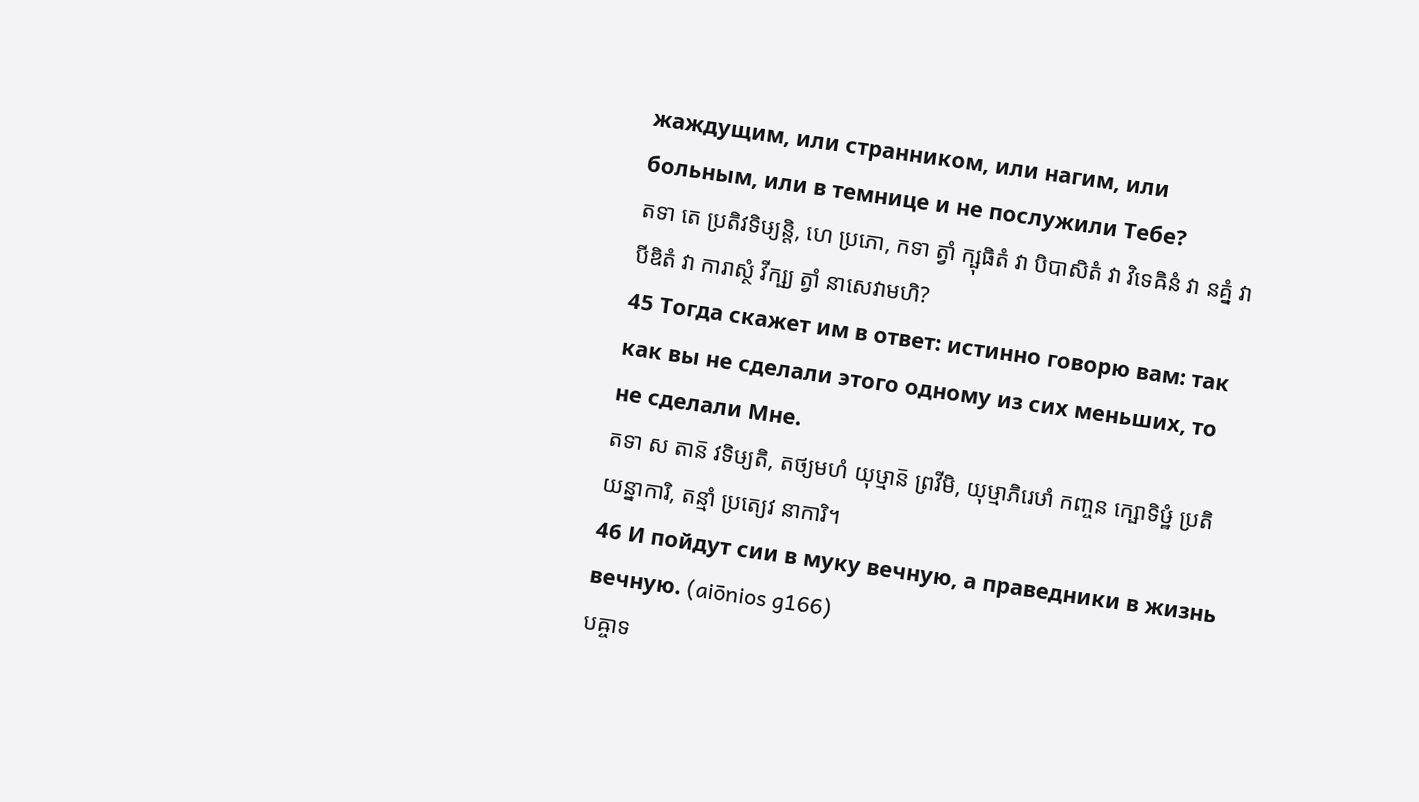жаждущим, или странником, или нагим, или больным, или в темнице и не послужили Тебе?
តទា តេ ប្រតិវទិឞ្យន្តិ, ហេ ប្រភោ, កទា ត្វាំ ក្ឞុធិតំ វា បិបាសិតំ វា វិទេឝិនំ វា នគ្នំ វា បីឌិតំ វា ការាស្ថំ វីក្ឞ្យ ត្វាំ នាសេវាមហិ?
45 Тогда скажет им в ответ: истинно говорю вам: так как вы не сделали этого одному из сих меньших, то не сделали Мне.
តទា ស តាន៑ វទិឞ្យតិ, តថ្យមហំ យុឞ្មាន៑ ព្រវីមិ, យុឞ្មាភិរេឞាំ កញ្ចន ក្ឞោទិឞ្ឋំ ប្រតិ យន្នាការិ, តន្មាំ ប្រត្យេវ នាការិ។
46 И пойдут сии в муку вечную, а праведники в жизнь вечную. (aiōnios g166)
បឝ្ចាទ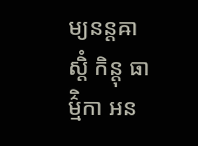ម្យនន្តឝាស្តិំ កិន្តុ ធាម៌្មិកា អន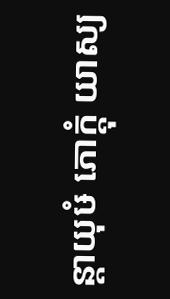ន្តាយុឞំ ភោក្តុំ យាស្យ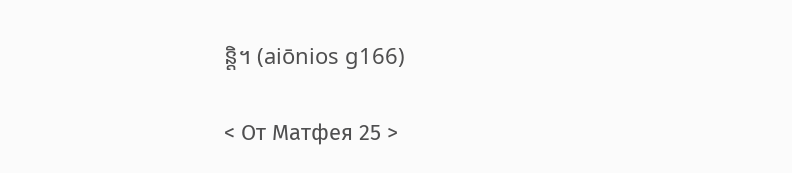ន្តិ។ (aiōnios g166)

< От Матфея 25 >